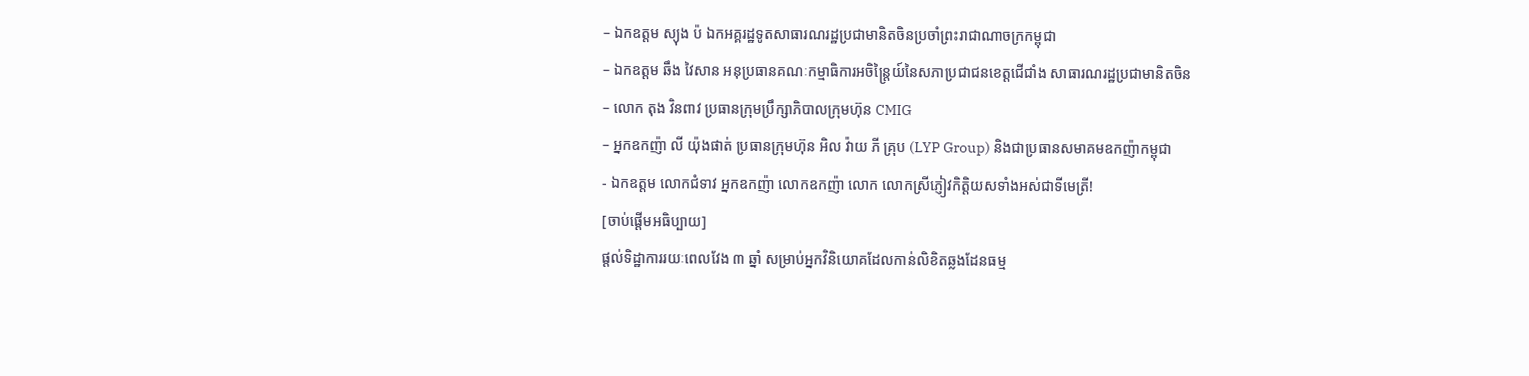– ឯកឧត្តម ស្យុង ប៉ ឯកអគ្គរដ្ឋទូតសាធារណរដ្ឋប្រជាមានិតចិនប្រចាំព្រះរាជាណាចក្រកម្ពុជា
– ឯកឧត្តម ឆឹង វៃសាន អនុប្រធានគណៈកម្មាធិការអចិន្ត្រៃយ៍នៃសភាប្រជាជនខេត្តជើជាំង សាធារណរដ្ឋប្រជាមានិតចិន
– លោក តុង វិនពាវ ប្រធានក្រុមប្រឹក្សាភិបាលក្រុមហ៊ុន CMIG
– អ្នកឧកញ៉ា លី យ៉ុងផាត់ ប្រធានក្រុមហ៊ុន អិល វ៉ាយ ភី គ្រុប (LYP Group) និងជាប្រធានសមាគមឧកញ៉ាកម្ពុជា
- ឯកឧត្តម លោកជំទាវ អ្នកឧកញ៉ា លោកឧកញ៉ា លោក លោកស្រីភ្ញៀវកិត្តិយសទាំងអស់ជាទីមេត្រី!
[ចាប់ផ្តើមអធិប្បាយ]
ផ្តល់ទិដ្ឋាការរយៈពេលវែង ៣ ឆ្នាំ សម្រាប់អ្នកវិនិយោគដែលកាន់លិខិតឆ្លងដែនធម្ម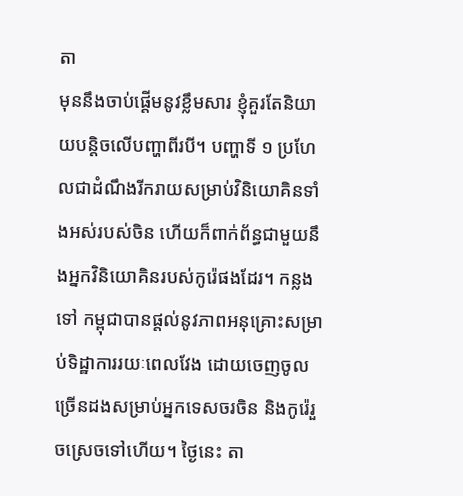តា
មុននឹងចាប់ផ្តើមនូវខ្លឹមសារ ខ្ញុំគួរតែនិយាយបន្តិចលើបញ្ហាពីរបី។ បញ្ហាទី ១ ប្រហែលជាដំណឹងរីករាយសម្រាប់វិនិយោគិនទាំងអស់របស់ចិន ហើយក៏ពាក់ព័ន្ធជាមួយនឹងអ្នកវិនិយោគិនរបស់កូរ៉េផងដែរ។ កន្លងទៅ កម្ពុជាបានផ្តល់នូវភាពអនុគ្រោះសម្រាប់ទិដ្ឋាការរយៈពេលវែង ដោយចេញចូលច្រើនដងសម្រាប់អ្នកទេសចរចិន និងកូរ៉េរួចស្រេចទៅហើយ។ ថ្ងៃនេះ តា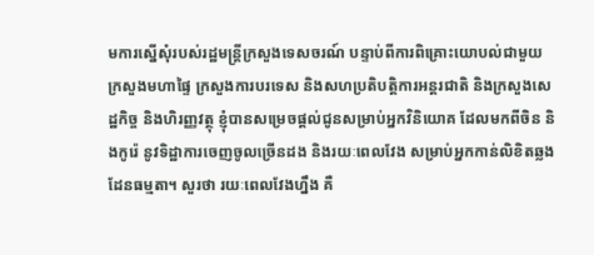មការស្នើសុំរបស់រដ្ឋមន្រ្តីក្រសួងទេសចរណ៍ បន្ទាប់ពីការពិគ្រោះយោបល់ជាមួយក្រសួងមហាផ្ទៃ ក្រសួងការបរទេស និងសហប្រតិបត្តិការអន្តរជាតិ និងក្រសួងសេដ្ឋកិច្ច និងហិរញ្ញវត្ថុ ខ្ញុំបានសម្រេចផ្តល់ជូនសម្រាប់អ្នកវិនិយោគ ដែលមកពីចិន និងកូរ៉េ នូវទិដ្ឋាការចេញចូលច្រើនដង និងរយៈពេលវែង សម្រាប់អ្នកកាន់លិខិតឆ្លងដែនធម្មតា។ សួរថា រយៈពេលវែងហ្នឹង គឺ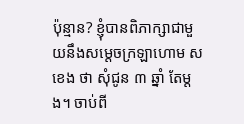ប៉ុន្មាន? ខ្ញុំបានពិភាក្សាជាមួយនឹងសម្តេចក្រឡាហោម ស ខេង ថា សុំជូន ៣ ឆ្នាំ តែម្តង។ ចាប់ពី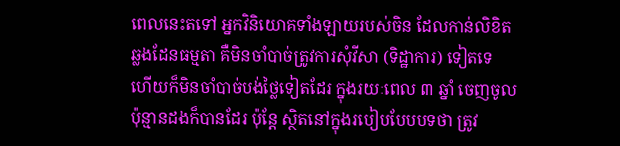ពេលនេះតទៅ អ្នកវិនិយោគទាំងឡាយរបស់ចិន ដែលកាន់លិខិតឆ្លងដែនធម្មតា គឺមិនចាំបាច់ត្រូវការសុំវីសា (ទិដ្ឋាការ) ទៀតទេ ហើយក៏មិនចាំបាច់បង់ថ្លៃទៀតដែរ ក្នុងរយៈពេល ៣ ឆ្នាំ ចេញចូលប៉ុន្មានដងក៏បានដែរ ប៉ុន្តែ ស្ថិតនៅក្នុងរបៀបបែបបទថា ត្រូវ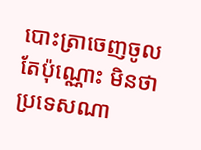បោះត្រាចេញចូលតែប៉ុណ្ណោះ មិនថាប្រទេសណា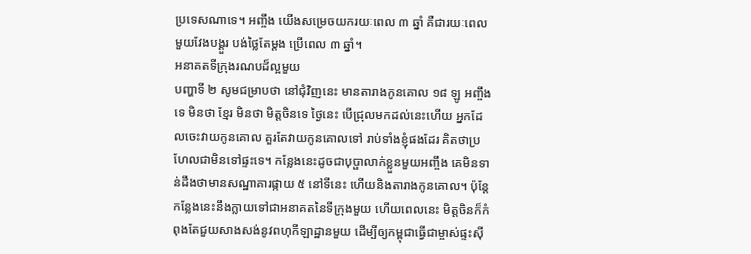ប្រទេសណាទេ។ អញ្ចឹង យើងសម្រេចយករយៈពេល ៣ ឆ្នាំ គឺជារយៈពេលមួយវែងបង្គួរ បង់ថ្លៃតែម្តង ប្រើពេល ៣ ឆ្នាំ។
អនាគតទីក្រុងរណបដ៏ល្អមួយ
បញ្ហាទី ២ សូមជម្រាបថា នៅជុំវិញនេះ មានតារាងកូនគោល ១៨ ឡូ អញ្ចឹងទេ មិនថា ខ្មែរ មិនថា មិត្តចិនទេ ថ្ងៃនេះ បើជ្រុលមកដល់នេះហើយ អ្នកដែលចេះវាយកូនគោល គួរតែវាយកូនគោលទៅ រាប់ទាំងខ្ញុំផងដែរ គិតថាប្រហែលជាមិនទៅផ្ទះទេ។ កន្លែងនេះដូចជាបុប្ផាលាក់ខ្លួនមួយអញ្ចឹង គេមិនទាន់ដឹងថាមានសណ្ឋាគារផ្កាយ ៥ នៅទីនេះ ហើយនិងតារាងកូនគោល។ ប៉ុន្តែ កន្លែងនេះនឹងក្លាយទៅជាអនាគតនៃទីក្រុងមួយ ហើយពេលនេះ មិត្តចិនក៏កំពុងតែជួយសាងសង់នូវពហុកីឡាដ្ឋានមួយ ដើម្បីឲ្យកម្ពុជាធ្វើជាម្ចាស់ផ្ទះស៊ី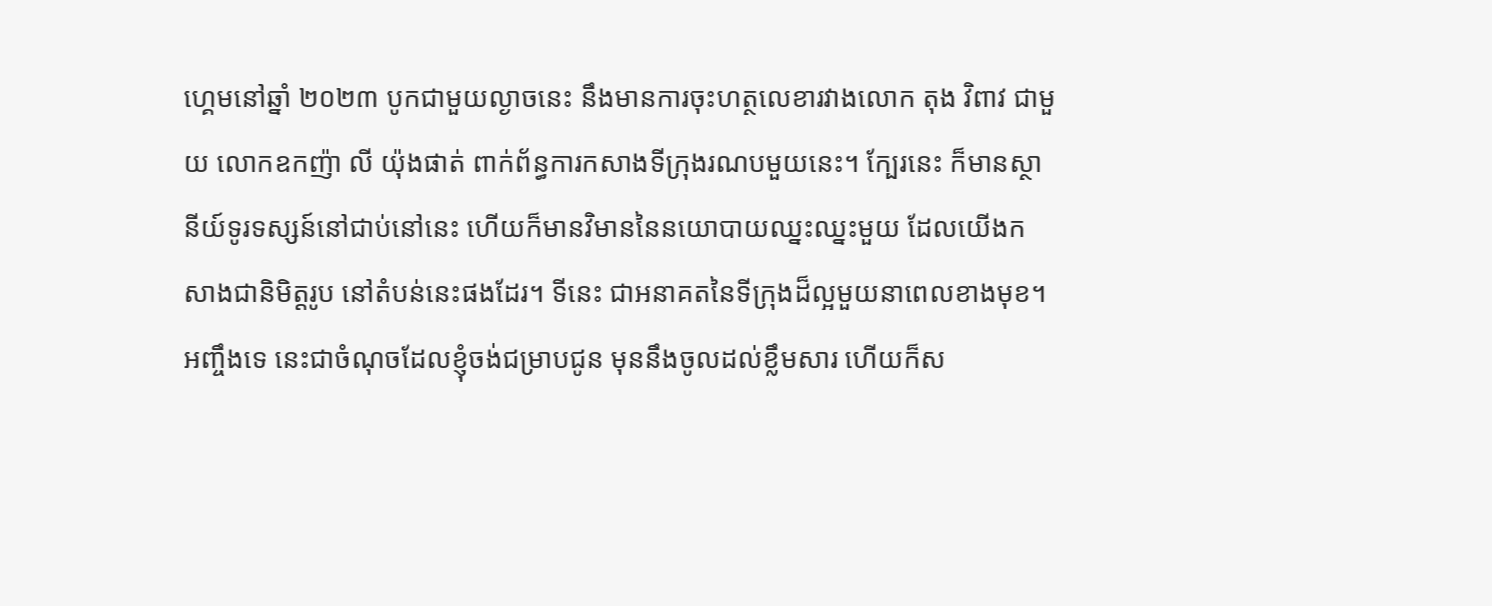ហ្គេមនៅឆ្នាំ ២០២៣ បូកជាមួយល្ងាចនេះ នឹងមានការចុះហត្ថលេខារវាងលោក តុង វិពាវ ជាមួយ លោកឧកញ៉ា លី យ៉ុងផាត់ ពាក់ព័ន្ធការកសាងទីក្រុងរណបមួយនេះ។ ក្បែរនេះ ក៏មានស្ថានីយ៍ទូរទស្សន៍នៅជាប់នៅនេះ ហើយក៏មានវិមាននៃនយោបាយឈ្នះឈ្នះមួយ ដែលយើងកសាងជានិមិត្តរូប នៅតំបន់នេះផងដែរ។ ទីនេះ ជាអនាគតនៃទីក្រុងដ៏ល្អមួយនាពេលខាងមុខ។ អញ្ចឹងទេ នេះជាចំណុចដែលខ្ញុំចង់ជម្រាបជូន មុននឹងចូលដល់ខ្លឹមសារ ហើយក៏ស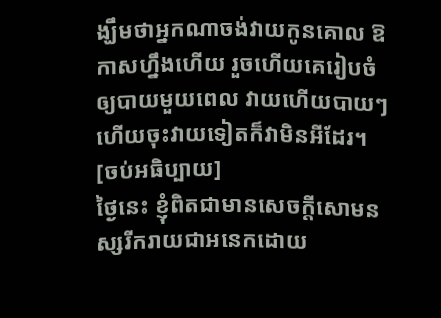ង្ឃឹមថាអ្នកណាចង់វាយកូនគោល ឱកាសហ្នឹងហើយ រួចហើយគេរៀបចំឲ្យបាយមួយពេល វាយហើយបាយៗ ហើយចុះវាយទៀតក៏វាមិនអីដែរ។
[ចប់អធិប្បាយ]
ថ្ងៃនេះ ខ្ញុំពិតជាមានសេចក្តីសោមនស្សរីករាយជាអនេកដោយ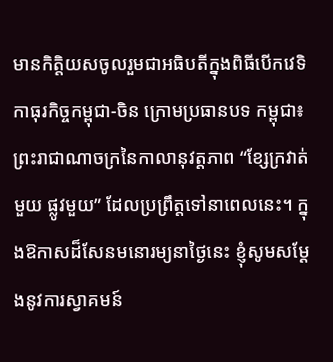មានកិត្តិយសចូលរួមជាអធិបតីក្នុងពិធីបើកវេទិកាធុរកិច្ចកម្ពុជា-ចិន ក្រោមប្រធានបទ កម្ពុជា៖ ព្រះរាជាណាចក្រនៃកាលានុវត្តភាព “ខ្សែក្រវាត់មួយ ផ្លូវមួយ” ដែលប្រព្រឹត្តទៅនាពេលនេះ។ ក្នុងឱកាសដ៏សែនមនោរម្យនាថ្ងៃនេះ ខ្ញុំសូមសម្ដែងនូវការស្វាគមន៍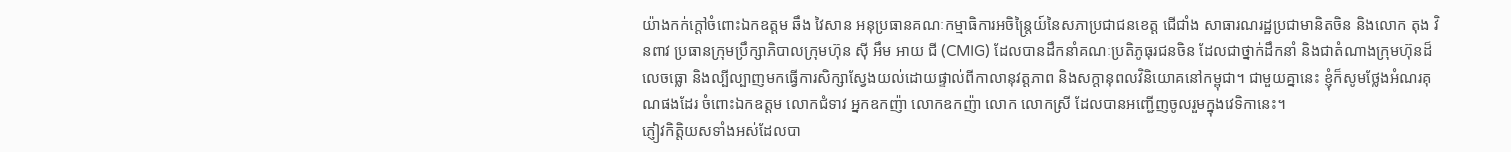យ៉ាងកក់ក្តៅចំពោះឯកឧត្តម ឆឹង វៃសាន អនុប្រធានគណៈកម្មាធិការអចិន្ត្រៃយ៍នៃសភាប្រជាជនខេត្ត ជើជាំង សាធារណរដ្ឋប្រជាមានិតចិន និងលោក តុង វិនពាវ ប្រធានក្រុមប្រឹក្សាភិបាលក្រុមហ៊ុន ស៊ី អឹម អាយ ជី (CMIG) ដែលបានដឹកនាំគណៈប្រតិភូធុរជនចិន ដែលជាថ្នាក់ដឹកនាំ និងជាតំណាងក្រុមហ៊ុនដ៏លេចធ្លោ និងល្បីល្បាញមកធ្វើការសិក្សាស្វែងយល់ដោយផ្ទាល់ពីកាលានុវត្តភាព និងសក្ដានុពលវិនិយោគនៅកម្ពុជា។ ជាមួយគ្នានេះ ខ្ញុំក៏សូមថ្លែងអំណរគុណផងដែរ ចំពោះឯកឧត្តម លោកជំទាវ អ្នកឧកញ៉ា លោកឧកញ៉ា លោក លោកស្រី ដែលបានអញ្ជើញចូលរួមក្នុងវេទិកានេះ។
ភ្ញៀវកិត្តិយសទាំងអស់ដែលបា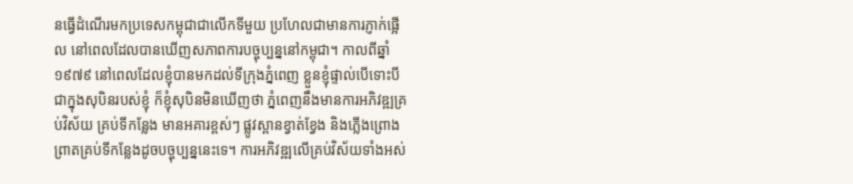នធ្វើដំណើរមកប្រទេសកម្ពុជាជាលើកទីមួយ ប្រហែលជាមានការភ្ញាក់ផ្អើល នៅពេលដែលបានឃើញសភាពការបច្ចុប្បន្ននៅកម្ពុជា។ កាលពីឆ្នាំ ១៩៧៩ នៅពេលដែលខ្ញុំបានមកដល់ទីក្រុងភ្នំពេញ ខ្លួនខ្ញុំផ្ទាល់បើទោះបីជាក្នុងសុបិនរបស់ខ្ញុំ ក៏ខ្ញុំសុបិនមិនឃើញថា ភ្នំពេញនឹងមានការអភិវឌ្ឍគ្រប់វិស័យ គ្រប់ទីកន្លែង មានអគារខ្ពស់ៗ ផ្លូវស្ពានខ្វាត់ខ្វែង និងភ្លើងព្រោងព្រាតគ្រប់ទីកន្លែងដូចបច្ចុប្បន្ននេះទេ។ ការអភិវឌ្ឍលើគ្រប់វិស័យទាំងអស់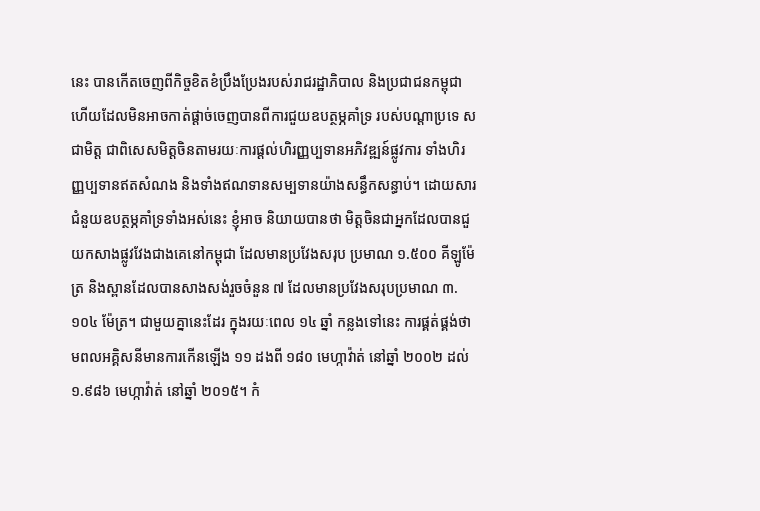នេះ បានកើតចេញពីកិច្ចខិតខំប្រឹងប្រែងរបស់រាជរដ្ឋាភិបាល និងប្រជាជនកម្ពុជា ហើយដែលមិនអាចកាត់ផ្ដាច់ចេញបានពីការជួយឧបត្ថម្ភគាំទ្រ របស់បណ្ដាប្រទេ សជាមិត្ត ជាពិសេសមិត្តចិនតាមរយៈការផ្ដល់ហិរញ្ញប្បទានអភិវឌ្ឍន៍ផ្លូវការ ទាំងហិរញ្ញប្បទានឥតសំណង និងទាំងឥណទានសម្បទានយ៉ាងសន្ធឹកសន្ធាប់។ ដោយសារជំនួយឧបត្ថម្ភគាំទ្រទាំងអស់នេះ ខ្ញុំអាច និយាយបានថា មិត្តចិនជាអ្នកដែលបានជួយកសាងផ្លូវវែងជាងគេនៅកម្ពុជា ដែលមានប្រវែងសរុប ប្រមាណ ១.៥០០ គីឡូម៉ែត្រ និងស្ពានដែលបានសាងសង់រួចចំនួន ៧ ដែលមានប្រវែងសរុបប្រមាណ ៣.១០៤ ម៉ែត្រ។ ជាមួយគ្នានេះដែរ ក្នុងរយៈពេល ១៤ ឆ្នាំ កន្លងទៅនេះ ការផ្គត់ផ្គង់ថាមពលអគ្គិសនីមានការកើនឡើង ១១ ដងពី ១៨០ មេហ្កាវ៉ាត់ នៅឆ្នាំ ២០០២ ដល់ ១.៩៨៦ មេហ្កាវ៉ាត់ នៅឆ្នាំ ២០១៥។ កំ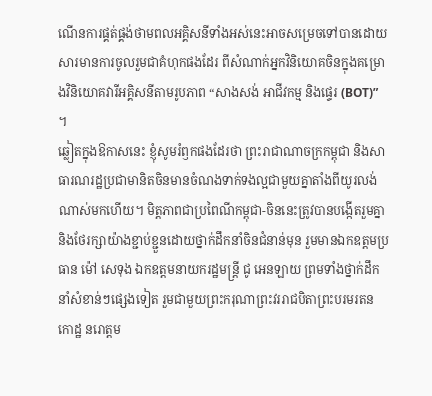ណើនការផ្គត់ផ្គង់ថាមពលអគ្គិសនីទាំងអស់នេះអាចសម្រេចទៅបានដោយសារមានការចូលរួមជាគំហុកផងដែរ ពីសំណាក់អ្នកវិនិយោគចិនក្នុងគម្រោងវិនិយោគវារីអគ្គិសនីតាមរូបភាព “សាងសង់ អាជីវកម្ម និងផ្ទេរ (BOT)” ។
ឆ្លៀតក្នុងឱកាសនេះ ខ្ញុំសូមរំឭកផងដែរថា ព្រះរាជាណាចក្រកម្ពុជា និងសាធារណរដ្ឋប្រជាមានិតចិនមានចំណងទាក់ទងល្អជាមួយគ្នាតាំងពីយូរលង់ណាស់មកហើយ។ មិត្តភាពជាប្រពៃណីកម្ពុជា-ចិននេះត្រូវបានបង្កើតរួមគ្នា និងថែរក្សាយ៉ាងខ្ជាប់ខ្ជួនដោយថ្នាក់ដឹកនាំចិនជំនាន់មុន រួមមានឯកឧត្តមប្រធាន ម៉ៅ សេទុង ឯកឧត្តមនាយករដ្ឋមន្ត្រី ជូ អេនឡាយ ព្រមទាំងថ្នាក់ដឹកនាំសំខាន់ៗផ្សេងទៀត រួមជាមួយព្រះករុណាព្រះវររាជបិតាព្រះបរមរតនកោដ្ឋ នរោត្តម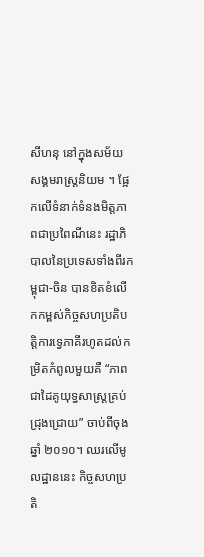សីហនុ នៅក្នុងសម័យសង្គមរាស្ត្រនិយម ។ ផ្អែកលើទំនាក់ទំនងមិត្តភាពជាប្រពៃណីនេះ រដ្ឋាភិបាលនៃប្រទេសទាំងពីរកម្ពុជា-ចិន បានខិតខំលើកកម្ពស់កិច្ចសហប្រតិបត្តិការទ្វេភាគីរហូតដល់កម្រិតកំពូលមួយគឺ “ភាពជាដៃគូយុទ្ធសាស្ត្រគ្រប់ជ្រុងជ្រោយ” ចាប់ពីចុងឆ្នាំ ២០១០។ ឈរលើមូលដ្ឋាននេះ កិច្ចសហប្រតិ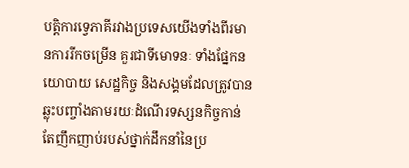បត្តិការទ្វេភាគីរវាងប្រទេសយើងទាំងពីរមានការរីកចម្រើន គួរជាទីមោទនៈ ទាំងផ្នែកនយោបាយ សេដ្ឋកិច្ច និងសង្គមដែលត្រូវបានឆ្លុះបញ្ចាំងតាមរយៈដំណើរទស្សនកិច្ចកាន់តែញឹកញាប់របស់ថ្នាក់ដឹកនាំនៃប្រ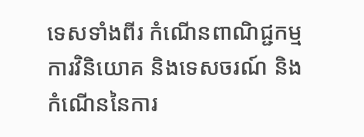ទេសទាំងពីរ កំណើនពាណិជ្ជកម្ម ការវិនិយោគ និងទេសចរណ៍ និងកំណើននៃការ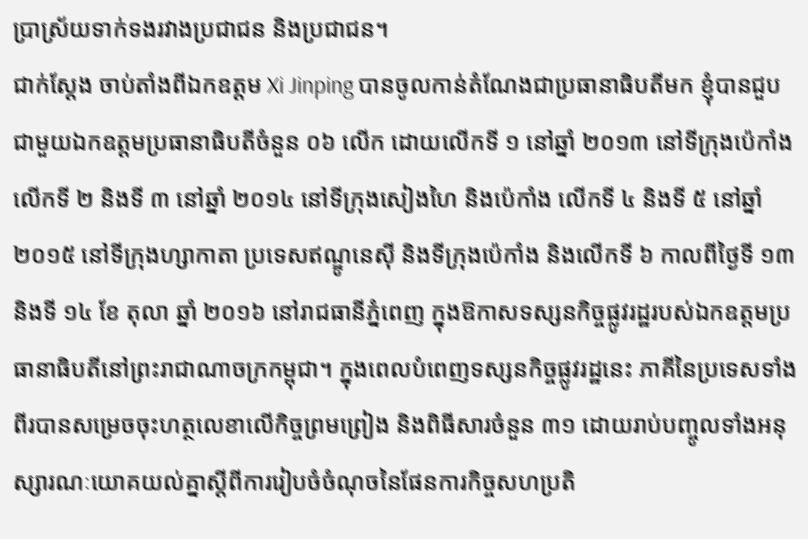ប្រាស្រ័យទាក់ទងរវាងប្រជាជន និងប្រជាជន។
ជាក់ស្តែង ចាប់តាំងពីឯកឧត្តម Xi Jinping បានចូលកាន់តំណែងជាប្រធានាធិបតីមក ខ្ញុំបានជួបជាមួយឯកឧត្តមប្រធានាធិបតីចំនួន ០៦ លើក ដោយលើកទី ១ នៅឆ្នាំ ២០១៣ នៅទីក្រុងប៉េកាំង លើកទី ២ និងទី ៣ នៅឆ្នាំ ២០១៤ នៅទីក្រុងសៀងហៃ និងប៉េកាំង លើកទី ៤ និងទី ៥ នៅឆ្នាំ ២០១៥ នៅទីក្រុងហ្សាកាតា ប្រទេសឥណ្ឌូនេស៊ី និងទីក្រុងប៉េកាំង និងលើកទី ៦ កាលពីថ្ងៃទី ១៣ និងទី ១៤ ខែ តុលា ឆ្នាំ ២០១៦ នៅរាជធានីភ្នំពេញ ក្នុងឱកាសទស្សនកិច្ចផ្លូវរដ្ឋរបស់ឯកឧត្តមប្រធានាធិបតីនៅព្រះរាជាណាចក្រកម្ពុជា។ ក្នុងពេលបំពេញទស្សនកិច្ចផ្លូវរដ្ឋនេះ ភាគីនៃប្រទេសទាំងពីរបានសម្រេចចុះហត្ថលេខាលើកិច្ចព្រមព្រៀង និងពិធីសារចំនួន ៣១ ដោយរាប់បញ្ចូលទាំងអនុស្សារណៈយោគយល់គ្នាស្តីពីការរៀបចំចំណុចនៃផែនការកិច្ចសហប្រតិ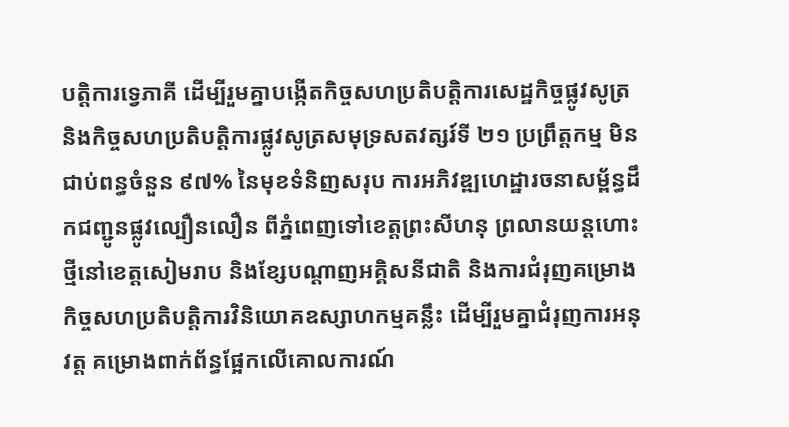បតិ្តការទ្វេភាគី ដើម្បីរួមគ្នាបង្កើតកិច្ចសហប្រតិបតិ្តការសេដ្ឋកិច្ចផ្លូវសូត្រ និងកិច្ចសហប្រតិបតិ្តការផ្លូវសូត្រសមុទ្រសតវត្សរ៍ទី ២១ ប្រព្រឹត្តកម្ម មិនជាប់ពន្ធចំនួន ៩៧% នៃមុខទំនិញសរុប ការអភិវឌ្ឍហេដ្ឋារចនាសម្ព័ន្ធដឹកជញ្ជូនផ្លូវល្បឿនលឿន ពីភ្នំពេញទៅខេត្តព្រះសីហនុ ព្រលានយន្តហោះថ្មីនៅខេត្តសៀមរាប និងខែ្សបណ្តាញអគ្គិសនីជាតិ និងការជំរុញគម្រោងកិច្ចសហប្រតិបតិ្តការវិនិយោគឧស្សាហកម្មគន្លឹះ ដើម្បីរួមគ្នាជំរុញការអនុវត្ត គម្រោងពាក់ព័ន្ធផ្អែកលើគោលការណ៍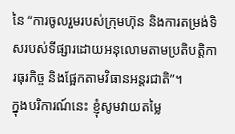នៃ “ការចូលរួមរបស់ក្រុមហ៊ុន និងការតម្រង់ទិសរបស់ទីផ្សារដោយអនុលោមតាមប្រតិបតិ្តការធុរកិច្ច និងផ្អែកតាមវិធានអន្តរជាតិ”។
ក្នុងបរិការណ៍នេះ ខ្ញុំសូមវាយតម្លៃ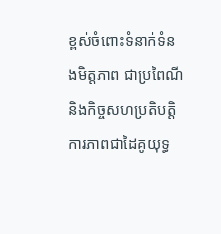ខ្ពស់ចំពោះទំនាក់ទំនងមិត្តភាព ជាប្រពៃណី និងកិច្ចសហប្រតិបតិ្តការភាពជាដៃគូយុទ្ធ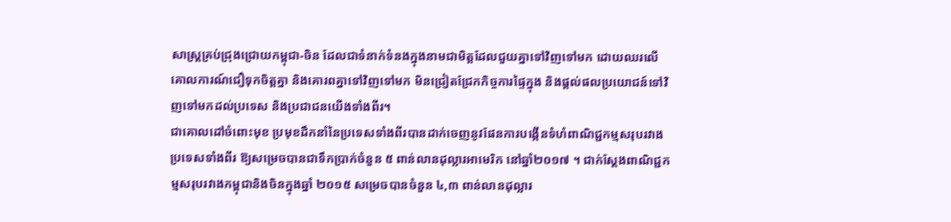សាស្ត្រគ្រប់ជ្រុងជ្រោយកម្ពុជា-ចិន ដែលជាទំនាក់ទំនងក្នុងនាមជាមិត្តដែលជួយគ្នាទៅវិញទៅមក ដោយឈរលើគោលការណ៍ជឿទុកចិត្តគ្នា និងគោរពគ្នាទៅវិញទៅមក មិនជ្រៀតជ្រែកកិច្ចការផ្ទៃក្នុង និងផ្តល់ផលប្រយោជន៍ទៅវិញទៅមកដល់ប្រទេស និងប្រជាជនយើងទាំងពីរ។
ជាគោលដៅចំពោះមុខ ប្រមុខដឹកនាំនៃប្រទេសទាំងពីរបានដាក់ចេញនូវផែនការបង្កើនទំហំពាណិជ្ជកម្មសរុបរវាងប្រទេសទាំងពីរ ឱ្យសម្រេចបានជាទឹកប្រាក់ចំនួន ៥ ពាន់លានដុល្លារអាមេរិក នៅឆ្នាំ២០១៧ ។ ជាក់ស្តែងពាណិជ្ជកម្មសរុបរវាងកម្ពុជានិងចិនក្នុងឆ្នាំ ២០១៥ សម្រេចបានចំនួន ៤,៣ ពាន់លានដុល្លារ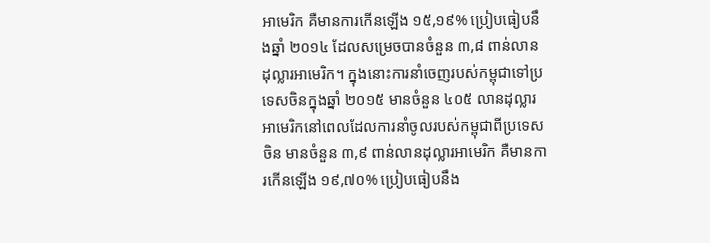អាមេរិក គឺមានការកើនឡើង ១៥,១៩% ប្រៀបធៀបនឹងឆ្នាំ ២០១៤ ដែលសម្រេចបានចំនួន ៣,៨ ពាន់លានដុល្លារអាមេរិក។ ក្នុងនោះការនាំចេញរបស់កម្ពុជាទៅប្រទេសចិនក្នុងឆ្នាំ ២០១៥ មានចំនួន ៤០៥ លានដុល្លារអាមេរិកនៅពេលដែលការនាំចូលរបស់កម្ពុជាពីប្រទេសចិន មានចំនួន ៣,៩ ពាន់លានដុល្លារអាមេរិក គឺមានការកើនឡើង ១៩,៧០% ប្រៀបធៀបនឹង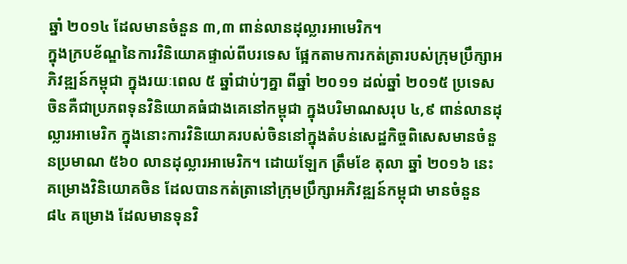ឆ្នាំ ២០១៤ ដែលមានចំនួន ៣,៣ ពាន់លានដុល្លារអាមេរិក។
ក្នុងក្របខ័ណ្ឌនៃការវិនិយោគផ្ទាល់ពីបរទេស ផ្អែកតាមការកត់ត្រារបស់ក្រុមប្រឹក្សាអភិវឌ្ឍន៍កម្ពុជា ក្នុងរយៈពេល ៥ ឆ្នាំជាប់ៗគ្នា ពីឆ្នាំ ២០១១ ដល់ឆ្នាំ ២០១៥ ប្រទេសចិនគឺជាប្រភពទុនវិនិយោគធំជាងគេនៅកម្ពុជា ក្នុងបរិមាណសរុប ៤,៩ ពាន់លានដុល្លារអាមេរិក ក្នុងនោះការវិនិយោគរបស់ចិននៅក្នុងតំបន់សេដ្ឋកិច្ចពិសេសមានចំនួនប្រមាណ ៥៦០ លានដុល្លារអាមេរិក។ ដោយឡែក ត្រឹមខែ តុលា ឆ្នាំ ២០១៦ នេះ គម្រោងវិនិយោគចិន ដែលបានកត់ត្រានៅក្រុមប្រឹក្សាអភិវឌ្ឍន៍កម្ពុជា មានចំនួន ៨៤ គម្រោង ដែលមានទុនវិ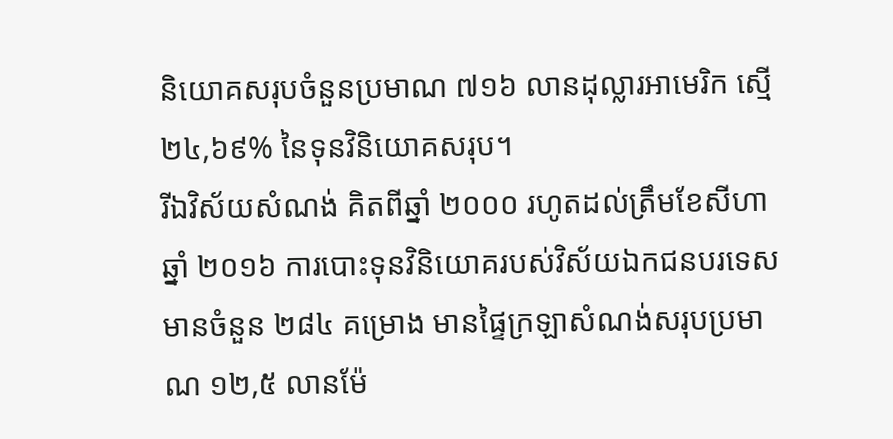និយោគសរុបចំនួនប្រមាណ ៧១៦ លានដុល្លារអាមេរិក ស្មើ ២៤,៦៩% នៃទុនវិនិយោគសរុប។
រីឯវិស័យសំណង់ គិតពីឆ្នាំ ២០០០ រហូតដល់ត្រឹមខែសីហា ឆ្នាំ ២០១៦ ការបោះទុនវិនិយោគរបស់វិស័យឯកជនបរទេសមានចំនួន ២៨៤ គម្រោង មានផ្ទៃក្រឡាសំណង់សរុបប្រមាណ ១២,៥ លានម៉ែ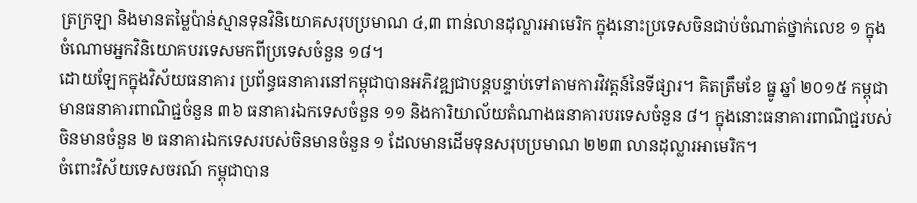ត្រក្រឡា និងមានតម្លៃប៉ាន់ស្មានទុនវិនិយោគសរុបប្រមាណ ៤,៣ ពាន់លានដុល្លារអាមេរិក ក្នុងនោះប្រទេសចិនជាប់ចំណាត់ថ្នាក់លេខ ១ ក្នុងចំណោមអ្នកវិនិយោគបរទេសមកពីប្រទេសចំនួន ១៨។
ដោយឡែកក្នុងវិស័យធនាគារ ប្រព័ន្ធធនាគារនៅកម្ពុជាបានអភិវឌ្ឍជាបន្តបន្ទាប់ទៅតាមការវិវត្តន៍នៃទីផ្សារ។ គិតត្រឹមខែ ធ្នូ ឆ្នាំ ២០១៥ កម្ពុជាមានធនាគារពាណិជ្ជចំនួន ៣៦ ធនាគារឯកទេសចំនួន ១១ និងការិយាល័យតំណាងធនាគារបរទេសចំនួន ៨។ ក្នុងនោះធនាគារពាណិជ្ជរបស់ចិនមានចំនួន ២ ធនាគារឯកទេសរបស់ចិនមានចំនួន ១ ដែលមានដើមទុនសរុបប្រមាណ ២២៣ លានដុល្លារអាមេរិក។
ចំពោះវិស័យទេសចរណ៍ កម្ពុជាបាន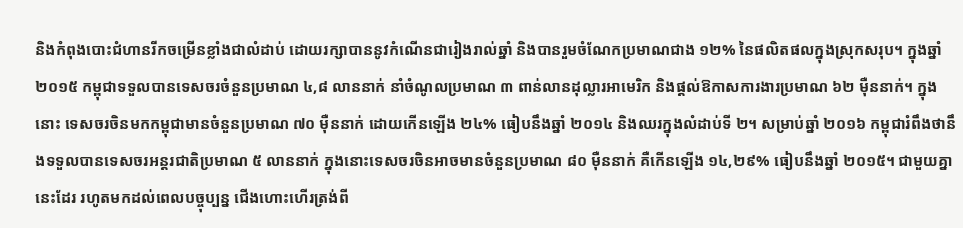និងកំពុងបោះជំហានរីកចម្រើនខ្លាំងជាលំដាប់ ដោយរក្សាបាននូវកំណើនជារៀងរាល់ឆ្នាំ និងបានរួមចំណែកប្រមាណជាង ១២% នៃផលិតផលក្នុងស្រុកសរុប។ ក្នុងឆ្នាំ ២០១៥ កម្ពុជាទទួលបានទេសចរចំនួនប្រមាណ ៤,៨ លាននាក់ នាំចំណូលប្រមាណ ៣ ពាន់លានដុល្លារអាមេរិក និងផ្ដល់ឱកាសការងារប្រមាណ ៦២ ម៉ឺននាក់។ ក្នុងនោះ ទេសចរចិនមកកម្ពុជាមានចំនួនប្រមាណ ៧០ ម៉ឺននាក់ ដោយកើនឡើង ២៤% ធៀបនឹងឆ្នាំ ២០១៤ និងឈរក្នុងលំដាប់ទី ២។ សម្រាប់ឆ្នាំ ២០១៦ កម្ពុជារំពឹងថានឹងទទួលបានទេសចរអន្តរជាតិប្រមាណ ៥ លាននាក់ ក្នុងនោះទេសចរចិនអាចមានចំនួនប្រមាណ ៨០ ម៉ឺននាក់ គឺកើនឡើង ១៤,២៩% ធៀបនឹងឆ្នាំ ២០១៥។ ជាមួយគ្នានេះដែរ រហូតមកដល់ពេលបច្ចុប្បន្ន ជើងហោះហើរត្រង់ពី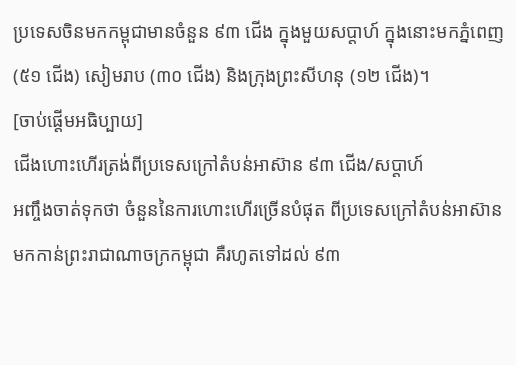ប្រទេសចិនមកកម្ពុជាមានចំនួន ៩៣ ជើង ក្នុងមួយសប្តាហ៍ ក្នុងនោះមកភ្នំពេញ (៥១ ជើង) សៀមរាប (៣០ ជើង) និងក្រុងព្រះសីហនុ (១២ ជើង)។
[ចាប់ផ្តើមអធិប្បាយ]
ជើងហោះហើរត្រង់ពីប្រទេសក្រៅតំបន់អាស៊ាន ៩៣ ជើង/សប្តាហ៍
អញ្ចឹងចាត់ទុកថា ចំនួននៃការហោះហើរច្រើនបំផុត ពីប្រទេសក្រៅតំបន់អាស៊ាន មកកាន់ព្រះរាជាណាចក្រកម្ពុជា គឺរហូតទៅដល់ ៩៣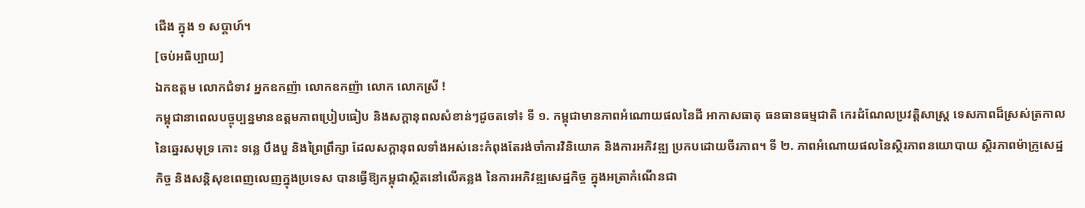ជើង ក្នុង ១ សប្តាហ៍។
[ចប់អធិប្បាយ]
ឯកឧត្តម លោកជំទាវ អ្នកឧកញ៉ា លោកឧកញ៉ា លោក លោកស្រី !
កម្ពុជានាពេលបច្ចុប្បន្នមានឧត្តមភាពប្រៀបធៀប និងសក្ដានុពលសំខាន់ៗដូចតទៅ៖ ទី ១. កម្ពុជាមានភាពអំណោយផលនៃដី អាកាសធាតុ ធនធានធម្មជាតិ កេរដំណែលប្រវត្តិសាស្ត្រ ទេសភាពដ៏ស្រស់ត្រកាលនៃឆ្នេរសមុទ្រ កោះ ទន្លេ បឹងបួ និងព្រៃព្រឹក្សា ដែលសក្ដានុពលទាំងអស់នេះកំពុងតែរង់ចាំការវិនិយោគ និងការអភិវឌ្ឍ ប្រកបដោយចីរភាព។ ទី ២. ភាពអំណោយផលនៃស្ថិរភាពនយោបាយ ស្ថិរភាពម៉ាក្រូសេដ្ឋកិច្ច និងសន្តិសុខពេញលេញក្នុងប្រទេស បានធ្វើឱ្យកម្ពុជាស្ថិតនៅលើគន្លង នៃការអភិវឌ្ឍសេដ្ឋកិច្ច ក្នុងអត្រាកំណើនជា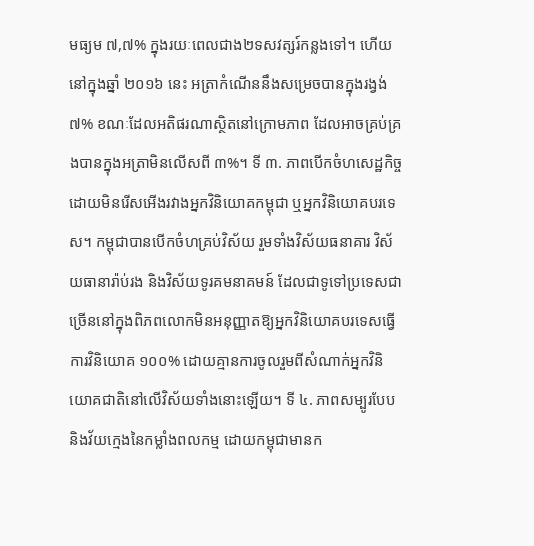មធ្យម ៧,៧% ក្នុងរយៈពេលជាង២ទសវត្សរ៍កន្លងទៅ។ ហើយនៅក្នុងឆ្នាំ ២០១៦ នេះ អត្រាកំណើននឹងសម្រេចបានក្នុងរង្វង់ ៧% ខណៈដែលអតិផរណាស្ថិតនៅក្រោមភាព ដែលអាចគ្រប់គ្រងបានក្នុងអត្រាមិនលើសពី ៣%។ ទី ៣. ភាពបើកចំហសេដ្ឋកិច្ចដោយមិនរើសអើងរវាងអ្នកវិនិយោគកម្ពុជា ឬអ្នកវិនិយោគបរទេស។ កម្ពុជាបានបើកចំហគ្រប់វិស័យ រួមទាំងវិស័យធនាគារ វិស័យធានារ៉ាប់រង និងវិស័យទូរគមនាគមន៍ ដែលជាទូទៅប្រទេសជាច្រើននៅក្នុងពិភពលោកមិនអនុញ្ញាតឱ្យអ្នកវិនិយោគបរទេសធ្វើការវិនិយោគ ១០០% ដោយគ្មានការចូលរួមពីសំណាក់អ្នកវិនិយោគជាតិនៅលើវិស័យទាំងនោះឡើយ។ ទី ៤. ភាពសម្បូរបែប និងវ័យក្មេងនៃកម្លាំងពលកម្ម ដោយកម្ពុជាមានក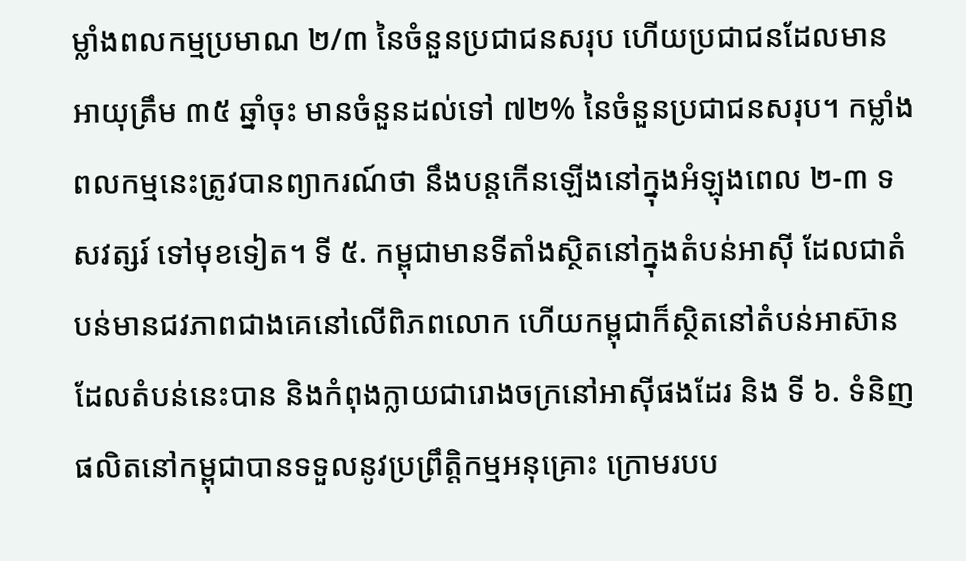ម្លាំងពលកម្មប្រមាណ ២/៣ នៃចំនួនប្រជាជនសរុប ហើយប្រជាជនដែលមានអាយុត្រឹម ៣៥ ឆ្នាំចុះ មានចំនួនដល់ទៅ ៧២% នៃចំនួនប្រជាជនសរុប។ កម្លាំងពលកម្មនេះត្រូវបានព្យាករណ៍ថា នឹងបន្តកើនឡើងនៅក្នុងអំឡុងពេល ២-៣ ទសវត្សរ៍ ទៅមុខទៀត។ ទី ៥. កម្ពុជាមានទីតាំងស្ថិតនៅក្នុងតំបន់អាស៊ី ដែលជាតំបន់មានជវភាពជាងគេនៅលើពិភពលោក ហើយកម្ពុជាក៏ស្ថិតនៅតំបន់អាស៊ានដែលតំបន់នេះបាន និងកំពុងក្លាយជារោងចក្រនៅអាស៊ីផងដែរ និង ទី ៦. ទំនិញផលិតនៅកម្ពុជាបានទទួលនូវប្រព្រឹត្តិកម្មអនុគ្រោះ ក្រោមរបប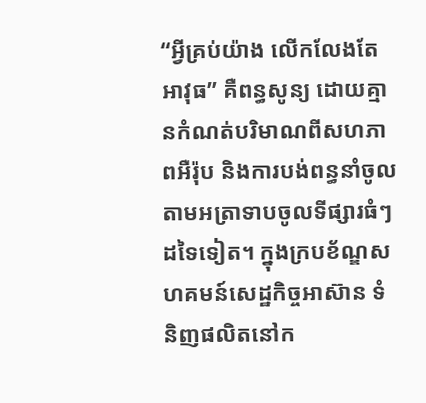“អ្វីគ្រប់យ៉ាង លើកលែងតែអាវុធ” គឺពន្ធសូន្យ ដោយគ្មានកំណត់បរិមាណពីសហភាពអឺរ៉ុប និងការបង់ពន្ធនាំចូលតាមអត្រាទាបចូលទីផ្សារធំៗដទៃទៀត។ ក្នុងក្របខ័ណ្ឌសហគមន៍សេដ្ឋកិច្ចអាស៊ាន ទំនិញផលិតនៅក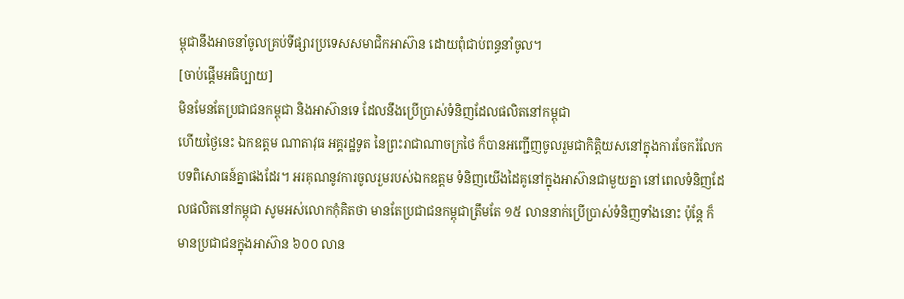ម្ពុជានឹងអាចនាំចូលគ្រប់ទីផ្សារប្រទេសសមាជិកអាស៊ាន ដោយពុំជាប់ពន្ធនាំចូល។
[ចាប់ផ្តើមអធិប្បាយ]
មិនមែនតែប្រជាជនកម្ពុជា និងអាស៊ានទេ ដែលនឹងប្រើប្រាស់ទំនិញដែលផលិតនៅកម្ពុជា
ហើយថ្ងៃនេះ ឯកឧត្តម ណាតាវុធ អគ្គរដ្ឋទូត នៃព្រះរាជាណាចក្រថៃ ក៏បានអញ្ជើញចូលរួមជាកិត្តិយសនៅក្នុងការចែករំលែកបទពិសោធន៍គ្នាផងដែរ។ អរគុណនូវការចូលរួមរបស់ឯកឧត្តម ទំនិញយើងដៃគូនៅក្នុងអាស៊ានជាមួយគ្នា នៅពេលទំនិញដែលផលិតនៅកម្ពុជា សូមអស់លោកកុំគិតថា មានតែប្រជាជនកម្ពុជាត្រឹមតែ ១៥ លាននាក់ប្រើប្រាស់ទំនិញទាំងនោះ ប៉ុន្តែ ក៏មានប្រជាជនក្នុងអាស៊ាន ៦០០ លាន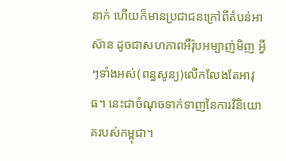នាក់ ហើយក៏មានប្រជាជនក្រៅពីតំបន់អាស៊ាន ដូចជាសហភាពអឺរ៉ុបអម្បាញ់មិញ អ្វីៗទាំងអស់(ពន្ធសូន្យ)លើកលែងតែអាវុធ។ នេះជាចំណុចទាក់ទាញនៃការវិនិយោគរបស់កម្ពុជា។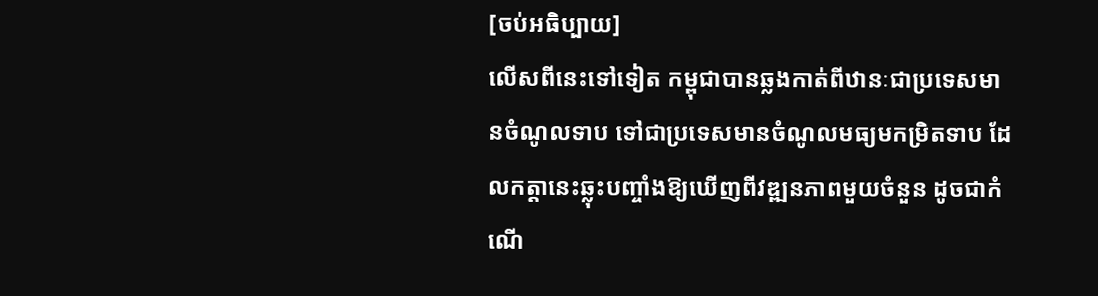[ចប់អធិប្បាយ]
លើសពីនេះទៅទៀត កម្ពុជាបានឆ្លងកាត់ពីឋានៈជាប្រទេសមានចំណូលទាប ទៅជាប្រទេសមានចំណូលមធ្យមកម្រិតទាប ដែលកត្តានេះឆ្លុះបញ្ចាំងឱ្យឃើញពីវឌ្ឍនភាពមួយចំនួន ដូចជាកំណើ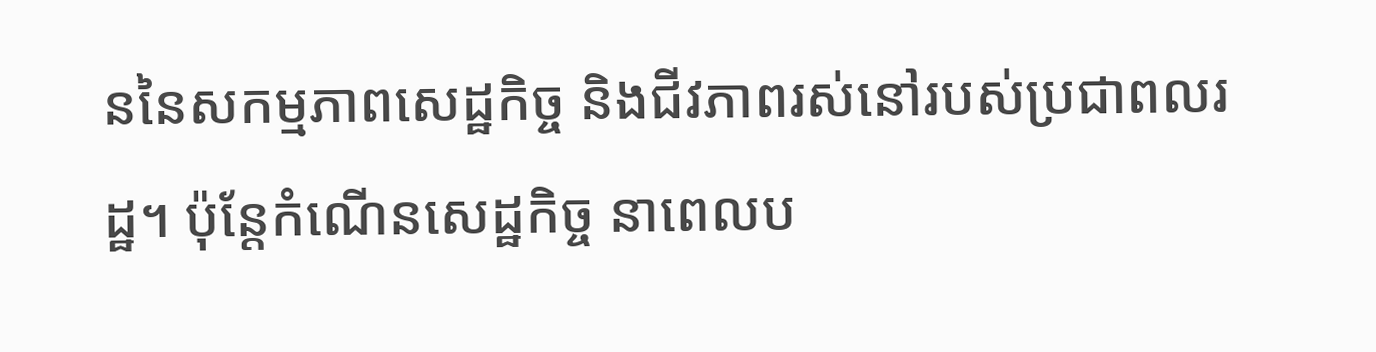ននៃសកម្មភាពសេដ្ឋកិច្ច និងជីវភាពរស់នៅរបស់ប្រជាពលរដ្ឋ។ ប៉ុន្តែកំណើនសេដ្ឋកិច្ច នាពេលប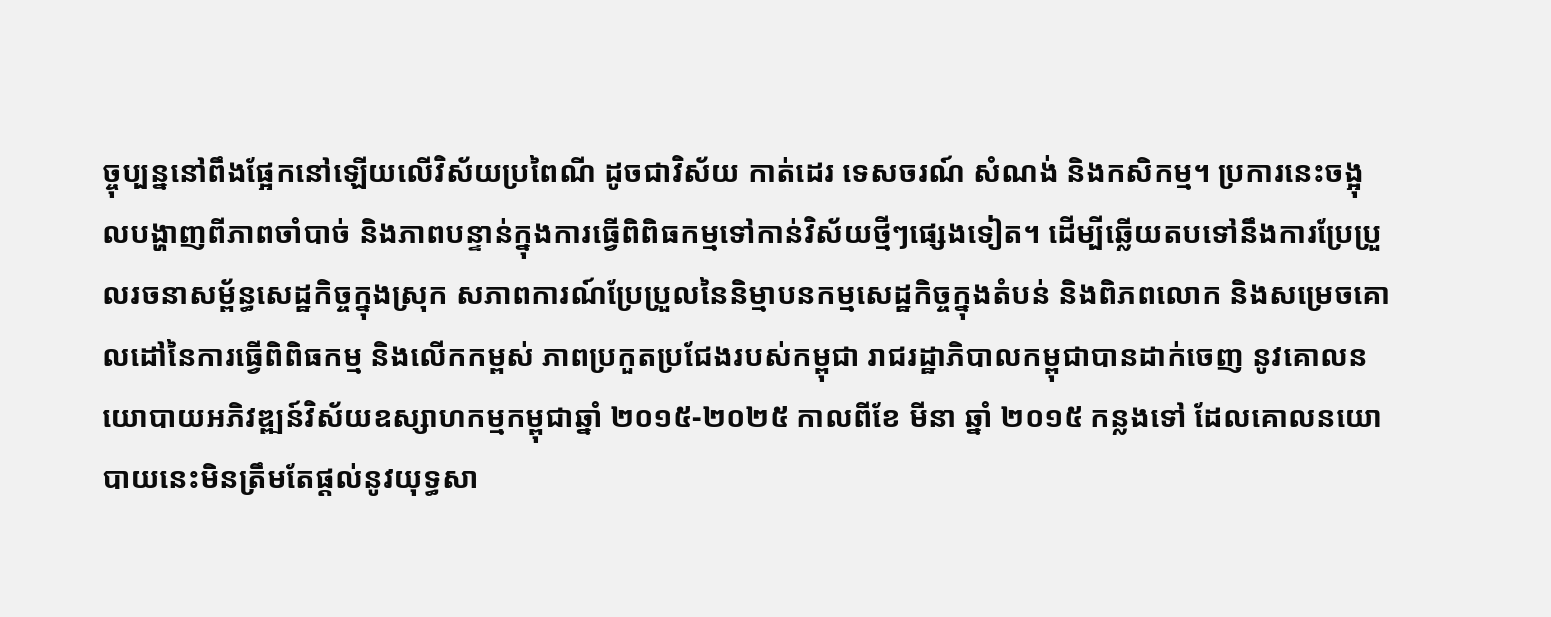ច្ចុប្បន្ននៅពឹងផ្អែកនៅឡើយលើវិស័យប្រពៃណី ដូចជាវិស័យ កាត់ដេរ ទេសចរណ៍ សំណង់ និងកសិកម្ម។ ប្រការនេះចង្អុលបង្ហាញពីភាពចាំបាច់ និងភាពបន្ទាន់ក្នុងការធ្វើពិពិធកម្មទៅកាន់វិស័យថ្មីៗផ្សេងទៀត។ ដើម្បីឆ្លើយតបទៅនឹងការប្រែប្រួលរចនាសម្ព័ន្ធសេដ្ឋកិច្ចក្នុងស្រុក សភាពការណ៍ប្រែប្រួលនៃនិម្មាបនកម្មសេដ្ឋកិច្ចក្នុងតំបន់ និងពិភពលោក និងសម្រេចគោលដៅនៃការធ្វើពិពិធកម្ម និងលើកកម្ពស់ ភាពប្រកួតប្រជែងរបស់កម្ពុជា រាជរដ្ឋាភិបាលកម្ពុជាបានដាក់ចេញ នូវគោលនយោបាយអភិវឌ្ឍន៍វិស័យឧស្សាហកម្មកម្ពុជាឆ្នាំ ២០១៥-២០២៥ កាលពីខែ មីនា ឆ្នាំ ២០១៥ កន្លងទៅ ដែលគោលនយោបាយនេះមិនត្រឹមតែផ្ដល់នូវយុទ្ធសា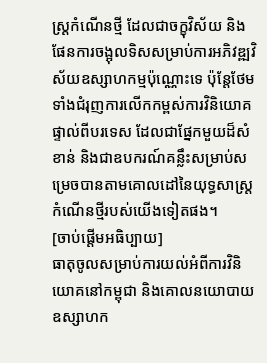ស្ត្រកំណើនថ្មី ដែលជាចក្ខុវិស័យ និងផែនការចង្អុលទិសសម្រាប់ការអភិវឌ្ឍវិស័យឧស្សាហកម្មប៉ុណ្ណោះទេ ប៉ុន្តែថែមទាំងជំរុញការលើកកម្ពស់ការវិនិយោគផ្ទាល់ពីបរទេស ដែលជាផ្នែកមួយដ៏សំខាន់ និងជាឧបករណ៍គន្លឹះសម្រាប់សម្រេចបានតាមគោលដៅនៃយុទ្ធសាស្ត្រកំណើនថ្មីរបស់យើងទៀតផង។
[ចាប់ផ្តើមអធិប្បាយ]
ធាតុចូលសម្រាប់ការយល់អំពីការវិនិយោគនៅកម្ពុជា និងគោលនយោបាយឧស្សាហក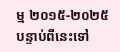ម្ម ២០១៥-២០២៥
បន្ទាប់ពីនេះទៅ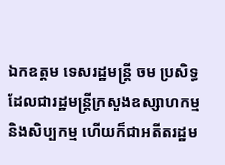ឯកឧត្តម ទេសរដ្ឋមន្រ្តី ចម ប្រសិទ្ធ ដែលជារដ្ឋមន្រ្តីក្រសួងឧស្សាហកម្ម និងសិប្បកម្ម ហើយក៏ជាអតីតរដ្ឋម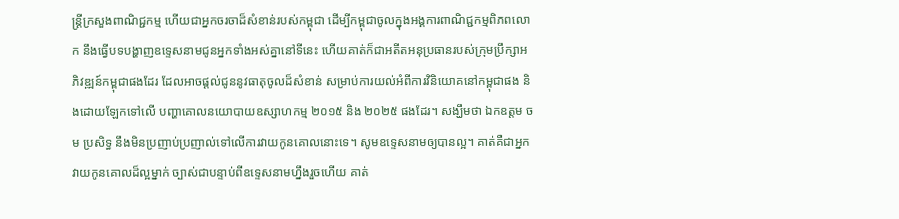ន្រ្តីក្រសួងពាណិជ្ជកម្ម ហើយជាអ្នកចរចាដ៏សំខាន់របស់កម្ពុជា ដើម្បីកម្ពុជាចូលក្នុងអង្គការពាណិជ្ជកម្មពិភពលោក នឹងធ្វើបទបង្ហាញឧទ្ទេសនាមជូនអ្នកទាំងអស់គ្នានៅទីនេះ ហើយគាត់ក៏ជាអតីតអនុប្រធានរបស់ក្រុមប្រឹក្សាអភិវឌ្ឍន៍កម្ពុជាផងដែរ ដែលអាចផ្តល់ជូននូវធាតុចូលដ៏សំខាន់ សម្រាប់ការយល់អំពីការវិនិយោគនៅកម្ពុជាផង និងដោយឡែកទៅលើ បញ្ហាគោលនយោបាយឧស្សាហកម្ម ២០១៥ និង ២០២៥ ផងដែរ។ សង្ឃឹមថា ឯកឧត្តម ចម ប្រសិទ្ធ នឹងមិនប្រញាប់ប្រញាល់ទៅលើការវាយកូនគោលនោះទេ។ សូមឧទ្ទេសនាមឲ្យបានល្អ។ គាត់គឺជាអ្នកវាយកូនគោលដ៏ល្អម្នាក់ ច្បាស់ជាបន្ទាប់ពីឧទ្ទេសនាមហ្នឹងរួចហើយ គាត់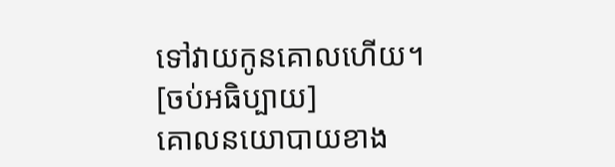ទៅវាយកូនគោលហើយ។
[ចប់អធិប្បាយ]
គោលនយោបាយខាង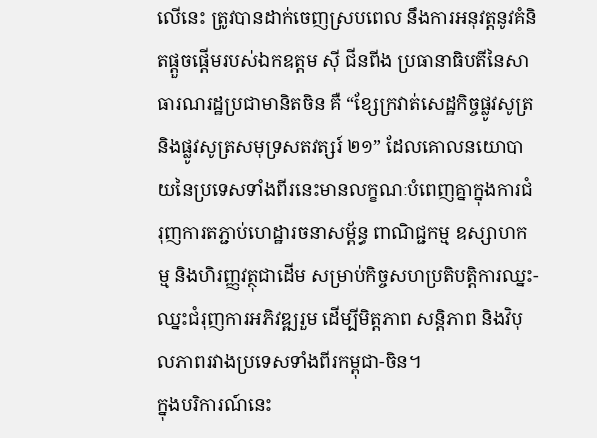លើនេះ ត្រូវបានដាក់ចេញស្របពេល នឹងការអនុវត្តនូវគំនិតផ្តួចផ្តើមរបស់ឯកឧត្តម ស៊ី ជីនពីង ប្រធានាធិបតីនៃសាធារណរដ្ឋប្រជាមានិតចិន គឺ “ខ្សែក្រវាត់សេដ្ឋកិច្ចផ្លូវសូត្រ និងផ្លូវសូត្រសមុទ្រសតវត្សរ៍ ២១” ដែលគោលនយោបាយនៃប្រទេសទាំងពីរនេះមានលក្ខណៈបំពេញគ្នាក្នុងការជំរុញការតភ្ជាប់ហេដ្ឋារចនាសម្ព័ន្ធ ពាណិជ្ជកម្ម ឧស្សាហកម្ម និងហិរញ្ញវត្ថុជាដើម សម្រាប់កិច្ចសហប្រតិបតិ្តការឈ្នះ-ឈ្នះជំរុញការអភិវឌ្ឍរួម ដើម្បីមិត្តភាព សន្តិភាព និងវិបុលភាពរវាងប្រទេសទាំងពីរកម្ពុជា-ចិន។
ក្នុងបរិការណ៍នេះ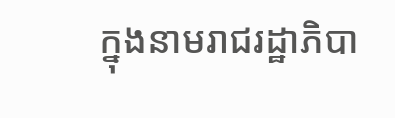ក្នុងនាមរាជរដ្ឋាភិបា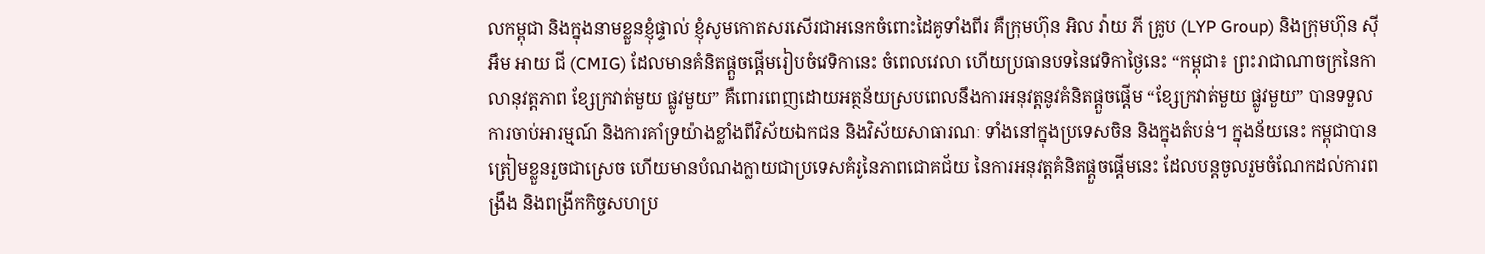លកម្ពុជា និងក្នុងនាមខ្លួនខ្ញុំផ្ទាល់ ខ្ញុំសូមកោតសរសើរជាអនេកចំពោះដៃគូទាំងពីរ គឺក្រុមហ៊ុន អិល វ៉ាយ ភី គ្រូប (LYP Group) និងក្រុមហ៊ុន ស៊ី អឹម អាយ ជី (CMIG) ដែលមានគំនិតផ្ដួចផ្ដើមរៀបចំវេទិកានេះ ចំពេលវេលា ហើយប្រធានបទនៃវេទិកាថ្ងៃនេះ “កម្ពុជា៖ ព្រះរាជាណាចក្រនៃកាលានុវត្តភាព ខ្សែក្រវាត់មួយ ផ្លូវមួយ” គឺពោរពេញដោយអត្ថន័យស្របពេលនឹងការអនុវត្តនូវគំនិតផ្ដួចផ្ដើម “ខ្សែក្រវាត់មួយ ផ្លូវមួយ” បានទទួលការចាប់អារម្មណ៍ និងការគាំទ្រយ៉ាងខ្លាំងពីវិស័យឯកជន និងវិស័យសាធារណៈ ទាំងនៅក្នុងប្រទេសចិន និងក្នុងតំបន់។ ក្នុងន័យនេះ កម្ពុជាបានត្រៀមខ្លួនរួចជាស្រេច ហើយមានបំណងក្លាយជាប្រទេសគំរូនៃភាពជោគជ័យ នៃការអនុវត្តគំនិតផ្ដួចផ្ដើមនេះ ដែលបន្តចូលរួមចំណែកដល់ការពង្រឹង និងពង្រីកកិច្ចសហប្រ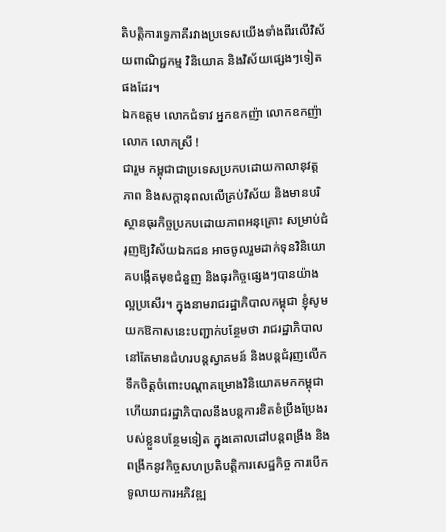តិបត្តិការទ្វេភាគីរវាងប្រទេសយើងទាំងពីរលើវិស័យពាណិជ្ជកម្ម វិនិយោគ និងវិស័យផ្សេងៗទៀតផងដែរ។
ឯកឧត្តម លោកជំទាវ អ្នកឧកញ៉ា លោកឧកញ៉ា លោក លោកស្រី !
ជារួម កម្ពុជាជាប្រទេសប្រកបដោយកាលានុវត្តភាព និងសក្ដានុពលលើគ្រប់វិស័យ និងមានបរិស្ថានធុរកិច្ចប្រកបដោយភាពអនុគ្រោះ សម្រាប់ជំរុញឱ្យវិស័យឯកជន អាចចូលរួមដាក់ទុនវិនិយោគបង្កើតមុខជំនួញ និងធុរកិច្ចផ្សេងៗបានយ៉ាងល្អប្រសើរ។ ក្នុងនាមរាជរដ្ឋាភិបាលកម្ពុជា ខ្ញុំសូមយកឱកាសនេះបញ្ជាក់បន្ថែមថា រាជរដ្ឋាភិបាលនៅតែមានជំហរបន្តស្វាគមន៍ និងបន្តជំរុញលើកទឹកចិត្តចំពោះបណ្តាគម្រោងវិនិយោគមកកម្ពុជា ហើយរាជរដ្ឋាភិបាលនឹងបន្តការខិតខំប្រឹងប្រែងរបស់ខ្លួនបន្ថែមទៀត ក្នុងគោលដៅបន្តពង្រឹង និងពង្រីកនូវកិច្ចសហប្រតិបតិ្តការសេដ្ឋកិច្ច ការបើកទូលាយការអភិវឌ្ឍ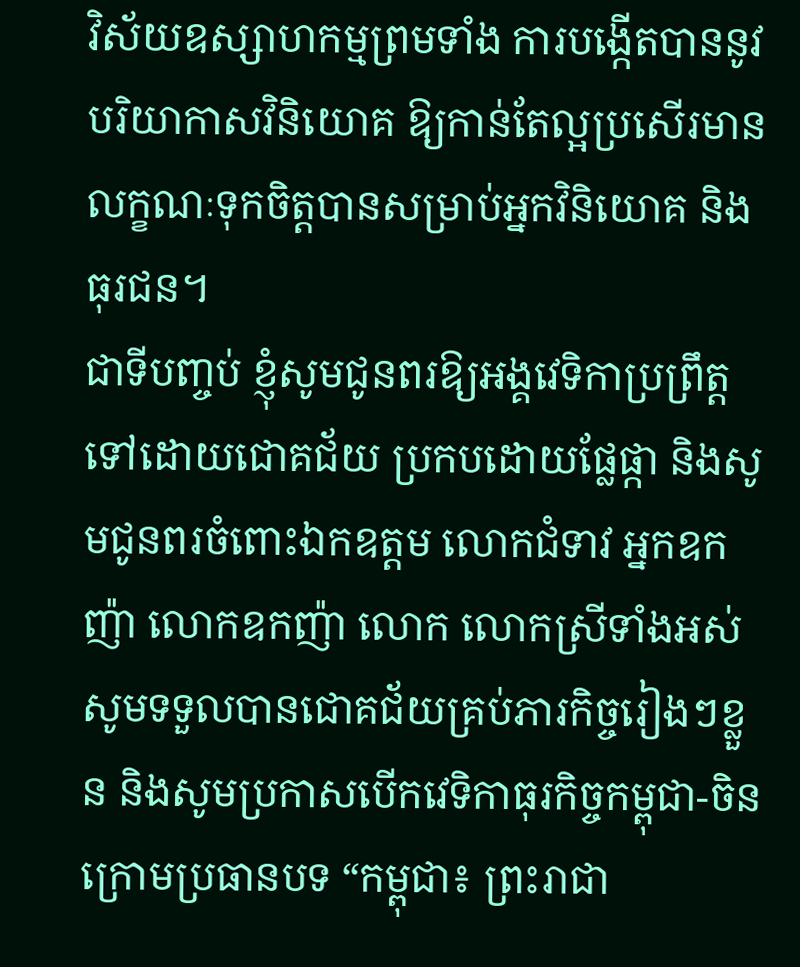វិស័យឧស្សាហកម្មព្រមទាំង ការបង្កើតបាននូវបរិយាកាសវិនិយោគ ឱ្យកាន់តែល្អប្រសើរមានលក្ខណៈទុកចិត្តបានសម្រាប់អ្នកវិនិយោគ និងធុរជន។
ជាទីបញ្ចប់ ខ្ញុំសូមជូនពរឱ្យអង្គវេទិកាប្រព្រឹត្តទៅដោយជោគជ័យ ប្រកបដោយផ្លែផ្កា និងសូមជូនពរចំពោះឯកឧត្តម លោកជំទាវ អ្នកឧកញ៉ា លោកឧកញ៉ា លោក លោកស្រីទាំងអស់ សូមទទួលបានជោគជ័យគ្រប់ភារកិច្ចរៀងៗខ្លួន និងសូមប្រកាសបើកវេទិកាធុរកិច្ចកម្ពុជា-ចិន ក្រោមប្រធានបទ “កម្ពុជា៖ ព្រះរាជា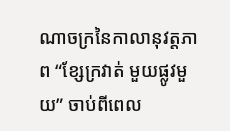ណាចក្រនៃកាលានុវត្តភាព “ខ្សែក្រវាត់ មួយផ្លូវមួយ” ចាប់ពីពេល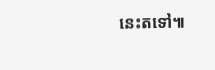នេះតទៅ៕